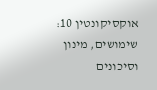אוקסיקונטין 10: שימושים, מינון וסיכונים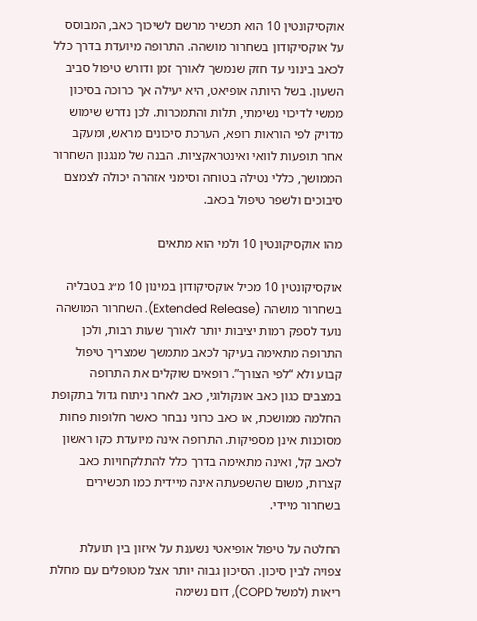אוקסיקונטין 10 הוא תכשיר מרשם לשיכוך כאב, המבוסס על אוקסיקודון בשחרור מושהה. התרופה מיועדת בדרך כלל לכאב בינוני עד חזק שנמשך לאורך זמן ודורש טיפול סביב השעון. בשל היותה אופיאט, היא יעילה אך כרוכה בסיכון ממשי לדיכוי נשימתי, תלות והתמכרות. לכן נדרש שימוש מדויק לפי הוראות רופא, הערכת סיכונים מראש, ומעקב אחר תופעות לוואי ואינטראקציות. הבנה של מנגנון השחרור הממושך, כללי נטילה בטוחה וסימני אזהרה יכולה לצמצם סיבוכים ולשפר טיפול בכאב.

מהו אוקסיקונטין 10 ולמי הוא מתאים

אוקסיקונטין 10 מכיל אוקסיקודון במינון 10 מ״ג בטבליה בשחרור מושהה (Extended Release). השחרור המושהה נועד לספק רמות יציבות יותר לאורך שעות רבות, ולכן התרופה מתאימה בעיקר לכאב מתמשך שמצריך טיפול קבוע ולא “לפי הצורך”. רופאים שוקלים את התרופה במצבים כגון כאב אונקולוגי, כאב לאחר ניתוח גדול בתקופת החלמה ממושכת, או כאב כרוני נבחר כאשר חלופות פחות מסוכנות אינן מספיקות. התרופה אינה מיועדת כקו ראשון לכאב קל, ואינה מתאימה בדרך כלל להתלקחויות כאב קצרות, משום שהשפעתה אינה מיידית כמו תכשירים בשחרור מיידי.

החלטה על טיפול אופיאטי נשענת על איזון בין תועלת צפויה לבין סיכון. הסיכון גבוה יותר אצל מטופלים עם מחלת ריאות (למשל COPD), דום נשימה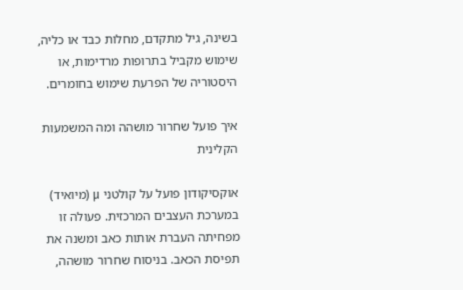בשינה, גיל מתקדם, מחלות כבד או כליה, שימוש מקביל בתרופות מרדימות, או היסטוריה של הפרעת שימוש בחומרים.

איך פועל שחרור מושהה ומה המשמעות הקלינית

אוקסיקודון פועל על קולטני μ (מיואיד) במערכת העצבים המרכזית. פעולה זו מפחיתה העברת אותות כאב ומשנה את תפיסת הכאב. בניסוח שחרור מושהה,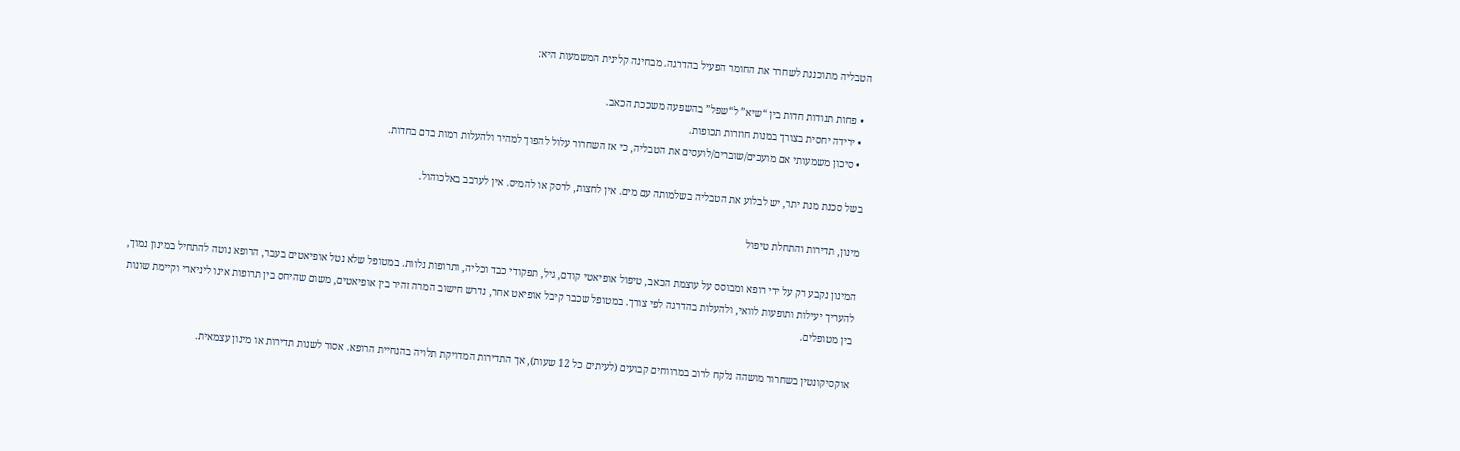הטבליה מתוכננת לשחרר את החומר הפעיל בהדרגה. מבחינה קלינית המשמעות היא:

  • פחות תנודות חדות בין “שיא” ל“שפל” בהשפעה משככת הכאב.
  • ירידה יחסית בצורך במנות חוזרות תכופות.
  • סיכון משמעותי אם מועכים/שוברים/לועסים את הטבליה, כי אז השחרור עלול להפוך למהיר ולהעלות רמות בדם בחדות.

בשל סכנת מנת יתר, יש לבלוע את הטבליה בשלמותה עם מים. אין לחצות, לרסק או להמיס. אין לערבב באלכוהול.

מינון, תדירות והתחלת טיפול

המינון נקבע רק על ידי רופא ומבוסס על עוצמת הכאב, טיפול אופיאטי קודם, גיל, תפקודי כבד וכליה, ותרופות נלוות. במטופל שלא נטל אופיאטים בעבר, הרופא נוטה להתחיל במינון נמוך, להעריך יעילות ותופעות לוואי, ולהעלות בהדרגה לפי צורך. במטופל שכבר קיבל אופיאט אחר, נדרש חישוב המרה זהיר בין אופיאטים, משום שהיחס בין תרופות אינו ליניארי וקיימת שונות בין מטופלים.

אוקסיקונטין בשחרור מושהה נלקח לרוב במרווחים קבועים (לעיתים כל 12 שעות), אך התדירות המדויקת תלויה בהנחיית הרופא. אסור לשנות תדירות או מינון עצמאית.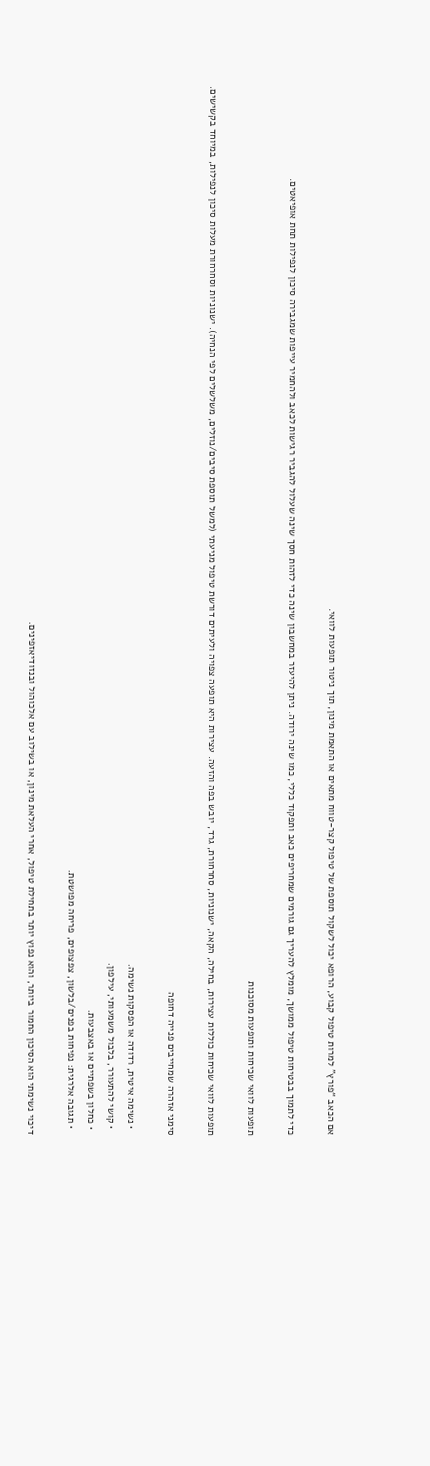אם הכאב “פורץ” למרות טיפול קבוע, הרופא יכול לשקול תוספת של טיפול קצר-טווח מתאים או התאמת מינון, תוך ניטור תופעות לוואי.

כדי לתמוך בבטיחות טיפול ממושך, מומלץ להעריך גם גורמים שמחריפים כאב ותפקוד כללי, כמו שינה ירודה. ניתן להיעזר במחשבון שינה כדי לזהות חסך שינה שעלול להגביר רגישות לכאב ולהחמיר עייפות שמגבירה סיכון לנפילות תחת אופיאטים.

תופעות לוואי שכיחות ותופעות מסוכנות

תופעות לוואי שכיחות כוללות עצירות, בחילה, הקאה, ישנוניות, סחרחורת, גרד, יובש בפה והזעה. עצירות היא תופעה צפויה ולעיתים דורשת טיפול מניעתי (למשל תוספת סיבים/נוזלים, משלשלים לפי הנחיה). ישנוניות וסחרחורת מעלות סיכון לנפילות, במיוחד בקשישים.

סימני אזהרה שמחייבים פנייה דחופה

  • נשימה איטית, רדודה או הפסקות נשימה.
  • קושי להתעורר, בלבול משמעותי, עילפון.
  • כחלון בשפתיים או באצבעות.
  • תגובה אלרגית: נפיחות בפנים/בלשון, צפצופים, פריחה מפושטת.

דיכוי נשימתי הוא הסיכון החמור ביותר, והוא נפוץ יותר בתחילת טיפול, אחרי העלאת מינון, או בשילוב עם אלכוהול ובנזודיאזפינים.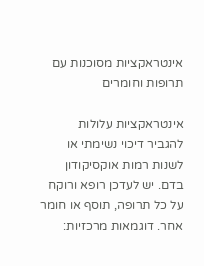אינטראקציות מסוכנות עם תרופות וחומרים

אינטראקציות עלולות להגביר דיכוי נשימתי או לשנות רמות אוקסיקודון בדם. יש לעדכן רופא ורוקח על כל תרופה, תוסף או חומר אחר. דוגמאות מרכזיות: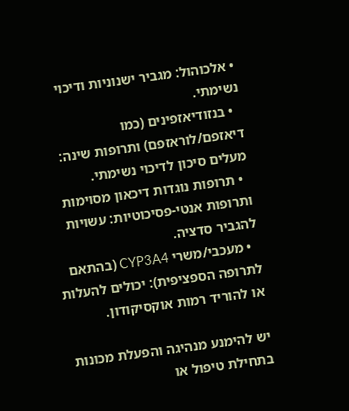• אלכוהול: מגביר ישנוניות ודיכוי נשימתי.
  • בנזודיאזפינים (כמו דיאזפם/לוראזפם) ותרופות שינה: מעלים סיכון לדיכוי נשימתי.
  • תרופות נוגדות דיכאון מסוימות ותרופות אנטי-פסיכוטיות: עשויות להגביר סדציה.
  • מעכבי/משרי CYP3A4 (בהתאם לתרופה הספציפית): יכולים להעלות או להוריד רמות אוקסיקודון.

יש להימנע מנהיגה והפעלת מכונות בתחילת טיפול או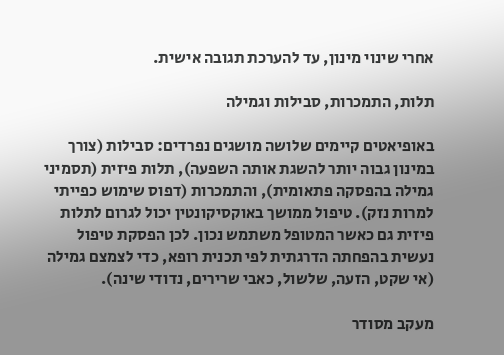אחרי שינוי מינון, עד להערכת תגובה אישית.

תלות, התמכרות, סבילות וגמילה

באופיאטים קיימים שלושה מושגים נפרדים: סבילות (צורך במינון גבוה יותר להשגת אותה השפעה), תלות פיזית (תסמיני גמילה בהפסקה פתאומית), והתמכרות (דפוס שימוש כפייתי למרות נזק). טיפול ממושך באוקסיקונטין יכול לגרום לתלות פיזית גם כאשר המטופל משתמש נכון. לכן הפסקת טיפול נעשית בהפחתה הדרגתית לפי תכנית רופא, כדי לצמצם גמילה (אי שקט, הזעה, שלשול, כאבי שרירים, נדודי שינה).

מעקב מסודר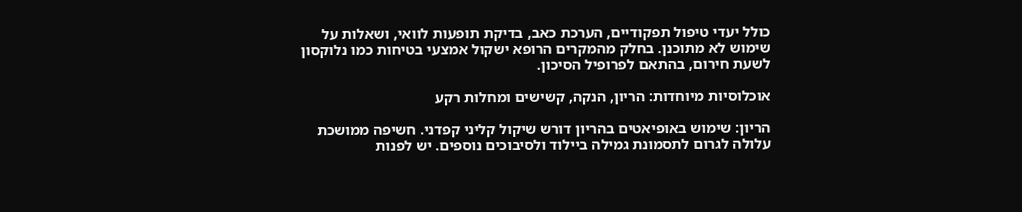כולל יעדי טיפול תפקודיים, הערכת כאב, בדיקת תופעות לוואי, ושאלות על שימוש לא מתוכנן. בחלק מהמקרים הרופא ישקול אמצעי בטיחות כמו נלוקסון לשעת חירום, בהתאם לפרופיל הסיכון.

אוכלוסיות מיוחדות: הריון, הנקה, קשישים ומחלות רקע

הריון: שימוש באופיאטים בהריון דורש שיקול קליני קפדני. חשיפה ממושכת עלולה לגרום לתסמונת גמילה ביילוד ולסיבוכים נוספים. יש לפנות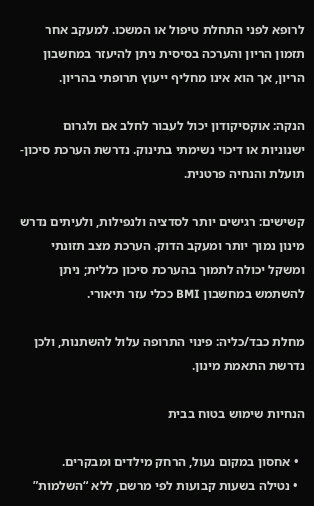לרופא לפני התחלת טיפול או המשכו. למעקב אחר תזמון הריון והערכה בסיסית ניתן להיעזר במחשבון הריון, אך הוא אינו מחליף ייעוץ תרופתי בהריון.

הנקה: אוקסיקודון יכול לעבור לחלב אם ולגרום ישנוניות או דיכוי נשימתי בתינוק. נדרשת הערכת סיכון-תועלת והנחיה פרטנית.

קשישים: רגישים יותר לסדציה ולנפילות, ולעיתים נדרש מינון נמוך יותר ומעקב הדוק. הערכת מצב תזונתי ומשקל יכולה לתמוך בהערכת סיכון כללית; ניתן להשתמש במחשבון BMI ככלי עזר תיאורי.

מחלת כבד/כליה: פינוי התרופה עלול להשתנות, ולכן נדרשת התאמת מינון.

הנחיות שימוש בטוח בבית

  • אחסון במקום נעול, הרחק מילדים ומבקרים.
  • נטילה בשעות קבועות לפי מרשם, ללא “השלמות”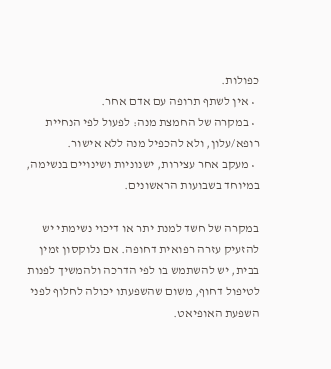כפולות.
  • אין לשתף תרופה עם אדם אחר.
  • במקרה של החמצת מנה: לפעול לפי הנחיית רופא/עלון, ולא להכפיל מנה ללא אישור.
  • מעקב אחר עצירות, ישנוניות ושינויים בנשימה, במיוחד בשבועות הראשונים.

במקרה של חשד למנת יתר או דיכוי נשימתי יש להזעיק עזרה רפואית דחופה. אם נלוקסון זמין בבית, יש להשתמש בו לפי הדרכה ולהמשיך לפנות לטיפול דחוף, משום שהשפעתו יכולה לחלוף לפני השפעת האופיאט.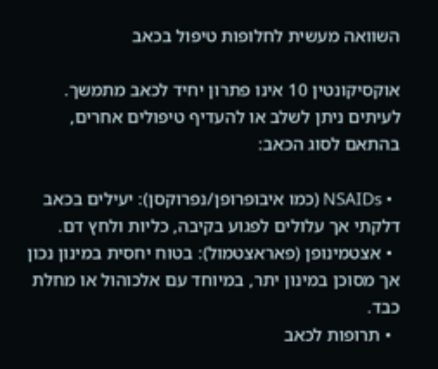השוואה מעשית לחלופות טיפול בכאב

אוקסיקונטין 10 אינו פתרון יחיד לכאב מתמשך. לעיתים ניתן לשלב או להעדיף טיפולים אחרים, בהתאם לסוג הכאב:

  • NSAIDs (כמו איבופרופן/נפרוקסן): יעילים בכאב דלקתי אך עלולים לפגוע בקיבה, כליות ולחץ דם.
  • אצטמינופן (פאראצטמול): בטוח יחסית במינון נכון אך מסוכן במינון יתר, במיוחד עם אלכוהול או מחלת כבד.
  • תרופות לכאב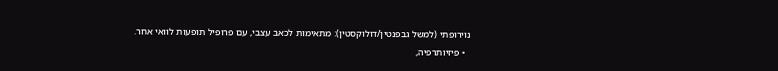נוירופתי (למשל גבפנטין/דולוקסטין): מתאימות לכאב עצבי, עם פרופיל תופעות לוואי אחר.
  • פיזיותרפיה,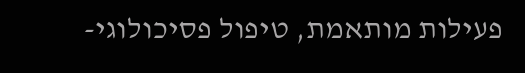פעילות מותאמת, טיפול פסיכולוגי-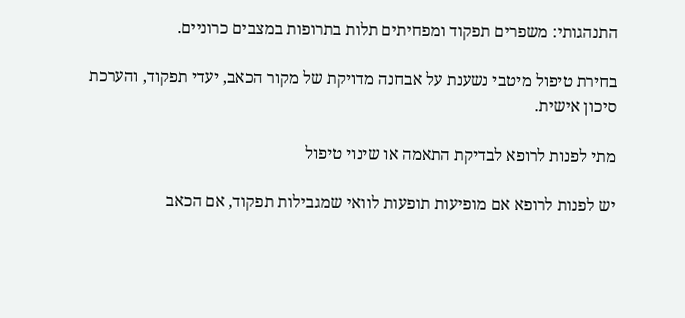התנהגותי: משפרים תפקוד ומפחיתים תלות בתרופות במצבים כרוניים.

בחירת טיפול מיטבי נשענת על אבחנה מדויקת של מקור הכאב, יעדי תפקוד, והערכת סיכון אישית.

מתי לפנות לרופא לבדיקת התאמה או שינוי טיפול

יש לפנות לרופא אם מופיעות תופעות לוואי שמגבילות תפקוד, אם הכאב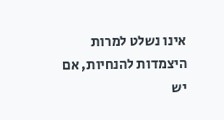אינו נשלט למרות היצמדות להנחיות, אם יש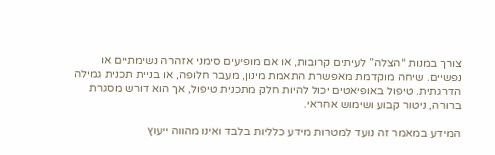צורך במנות “הצלה” לעיתים קרובות, או אם מופיעים סימני אזהרה נשימתיים או נפשיים. שיחה מוקדמת מאפשרת התאמת מינון, מעבר חלופה, או בניית תכנית גמילה הדרגתית. טיפול באופיאטים יכול להיות חלק מתכנית טיפול, אך הוא דורש מסגרת ברורה, ניטור קבוע ושימוש אחראי.

המידע במאמר זה נועד למטרות מידע כלליות בלבד ואינו מהווה ייעוץ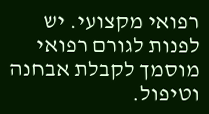רפואי מקצועי. יש לפנות לגורם רפואי מוסמך לקבלת אבחנה וטיפול.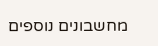מחשבונים נוספים